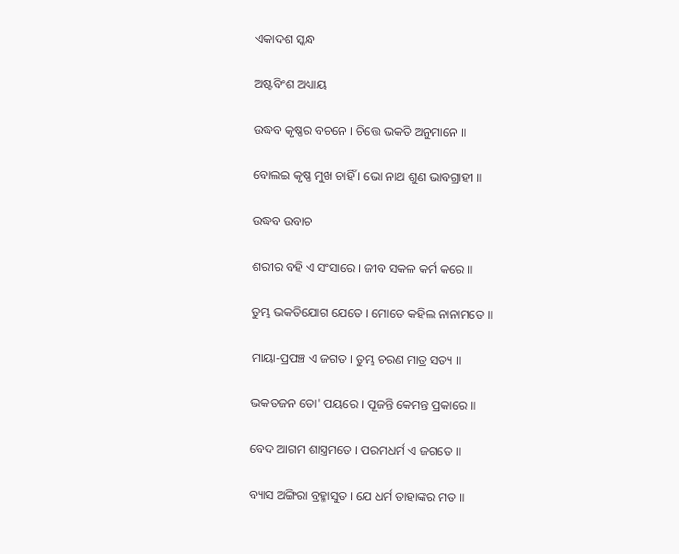ଏକାଦଶ ସ୍କନ୍ଧ

ଅଷ୍ଟବିଂଶ ଅଧ୍ୟାୟ

ଉଦ୍ଧବ କୃଷ୍ଣର ବଚନେ । ଚିତ୍ତେ ଭକତି ଅନୁମାନେ ॥

ବୋଲଇ କୃଷ୍ଣ ମୁଖ ଚାହିଁ । ଭୋ ନାଥ ଶୁଣ ଭାବଗ୍ରାହୀ ॥

ଉଦ୍ଧବ ଉବାଚ

ଶରୀର ବହି ଏ ସଂସାରେ । ଜୀବ ସକଳ କର୍ମ କରେ ॥

ତୁମ୍ଭ ଭକତିଯୋଗ ଯେତେ । ମୋତେ କହିଲ ନାନାମତେ ॥

ମାୟା-ପ୍ରପଞ୍ଚ ଏ ଜଗତ । ତୁମ୍ଭ ଚରଣ ମାତ୍ର ସତ୍ୟ ॥

ଭକତଜନ ତୋ' ପୟରେ । ପୂଜନ୍ତି କେମନ୍ତ ପ୍ରକାରେ ॥

ବେଦ ଆଗମ ଶାସ୍ତ୍ରମତେ । ପରମଧର୍ମ ଏ ଜଗତେ ॥

ବ୍ୟାସ ଅଙ୍ଗିରା ବ୍ରହ୍ମାସୁତ । ଯେ ଧର୍ମ ତାହାଙ୍କର ମତ ॥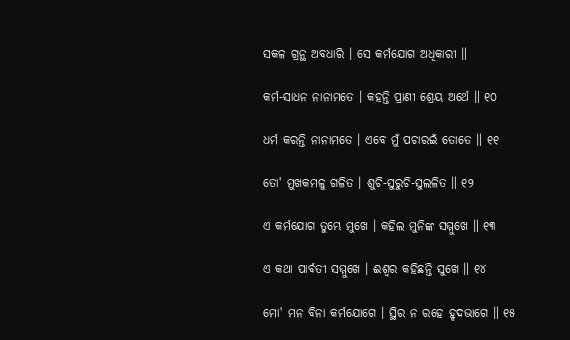ସକଳ ଗ୍ରନ୍ଥ ଅବଧାରି । ସେ କର୍ମଯୋଗ ଅଧିକାରୀ ॥

କର୍ମ-ସାଧନ ନାନାମତେ । କହନ୍ତି ପ୍ରାଣୀ ଶ୍ରେୟ ଅର୍ଥେ ॥ ୧୦

ଧର୍ମ କରନ୍ତି ନାନାମତେ । ଏବେ ମୁଁ ପଚାରଇଁ ତୋତେ ॥ ୧୧

ତୋ' ମୁଖକମଳୁ ଗଳିତ । ଶୁଚି-ସୁରୁଚି-ସୁଲଳିତ ॥ ୧୨

ଏ କର୍ମଯୋଗ ତୁମ୍ଭେ ମୁଖେ । କହିଲ ମୁନିଙ୍କ ସମ୍ମୁଖେ ॥ ୧୩

ଏ କଥା ପାର୍ବତୀ ସମ୍ମୁଖେ । ଈଶ୍ୱର କହିଛନ୍ତି ସୁଖେ ॥ ୧୪

ମୋ' ମନ ବିନା କର୍ମଯୋଗେ । ସ୍ଥିର ନ ରହେ ହୃଦଭାଗେ ॥ ୧୫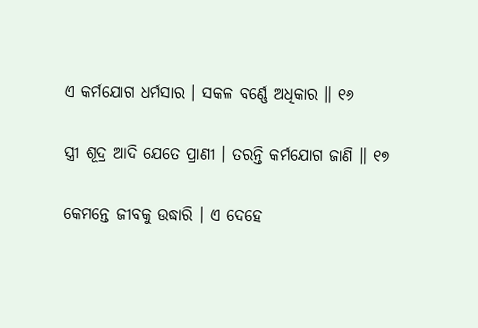ଏ କର୍ମଯୋଗ ଧର୍ମସାର । ସକଳ ବର୍ଣ୍ଣେ ଅଧିକାର ॥ ୧୬

ସ୍ତ୍ରୀ ଶୂଦ୍ର ଆଦି ଯେତେ ପ୍ରାଣୀ । ତରନ୍ତି କର୍ମଯୋଗ ଜାଣି ॥ ୧୭

କେମନ୍ତେ ଜୀବକୁ ଉଦ୍ଧାରି । ଏ ଦେହେ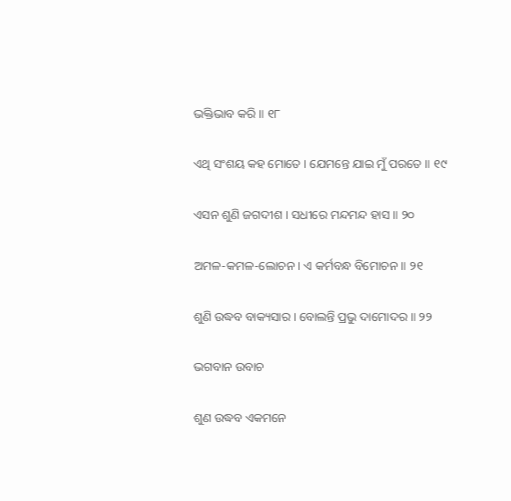ଭକ୍ତିଭାବ କରି ॥ ୧୮

ଏଥି ସଂଶୟ କହ ମୋତେ । ଯେମନ୍ତେ ଯାଇ ମୁଁ ପରତେ ॥ ୧୯

ଏସନ ଶୁଣି ଜଗଦୀଶ । ସଧୀରେ ମନ୍ଦମନ୍ଦ ହାସ ॥ ୨୦

ଅମଳ-କମଳ-ଲୋଚନ । ଏ କର୍ମବନ୍ଧ ବିମୋଚନ ॥ ୨୧

ଶୁଣି ଉଦ୍ଧବ ବାକ୍ୟସାର । ବୋଲନ୍ତି ପ୍ରଭୁ ଦାମୋଦର ॥ ୨୨

ଭଗବାନ ଉବାଚ

ଶୁଣ ଉଦ୍ଧବ ଏକମନେ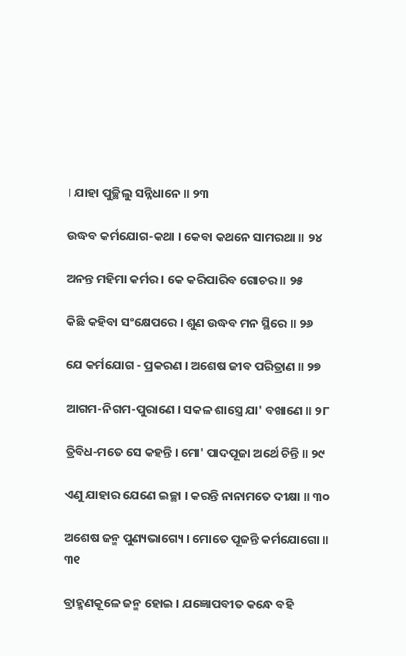। ଯାହା ପୁଚ୍ଛିଲୁ ସନ୍ନିଧାନେ ॥ ୨୩

ଉଦ୍ଧବ କର୍ମଯୋଗ-କଥା । କେବା କଥନେ ସାମରଥା ॥ ୨୪

ଅନନ୍ତ ମହିମା କର୍ମର । କେ କରିପାରିବ ଗୋଚର ॥ ୨୫

କିଛି କହିବା ସଂକ୍ଷେପରେ । ଶୁଣ ଉଦ୍ଧବ ମନ ସ୍ଥିରେ ॥ ୨୬

ଯେ କର୍ମଯୋଗ - ପ୍ରକରଣ । ଅଶେଷ ଜୀବ ପରିତ୍ରାଣ ॥ ୨୭

ଆଗମ-ନିଗମ-ପୁରାଣେ । ସକଳ ଶାସ୍ତ୍ରେ ଯା' ବଖାଣେ ॥ ୨୮

ତ୍ରିବିଧ-ମତେ ସେ କହନ୍ତି । ମୋ' ପାଦପୂଜା ଅର୍ଥେ ଚିନ୍ତି ॥ ୨୯

ଏଣୁ ଯାହାର ଯେଣେ ଇଚ୍ଛା । କରନ୍ତି ନାନାମତେ ଦୀକ୍ଷା ॥ ୩୦

ଅଶେଷ ଜନ୍ମ ପୁଣ୍ୟଭାଗ୍ୟେ । ମୋତେ ପୂଜନ୍ତି କର୍ମଯୋଗୋ ॥ ୩୧

ବ୍ରାହ୍ମଣକୂଳେ ଜନ୍ମ ହୋଇ । ଯଜ୍ଞୋପବୀତ କନ୍ଧେ ବହି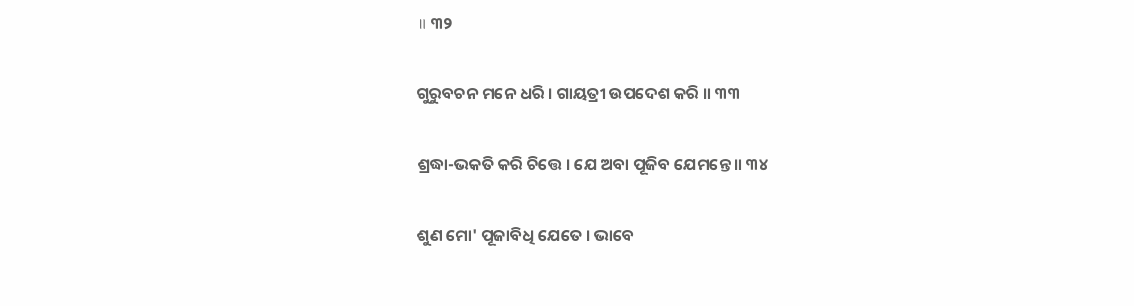॥ ୩୨

ଗୁରୁବଚନ ମନେ ଧରି । ଗାୟତ୍ରୀ ଉପଦେଶ କରି ॥ ୩୩

ଶ୍ରଦ୍ଧା-ଭକତି କରି ଚିତ୍ତେ । ଯେ ଅବା ପୂଜିବ ଯେମନ୍ତେ ॥ ୩୪

ଶୁଣ ମୋ' ପୂଜାବିଧି ଯେତେ । ଭାବେ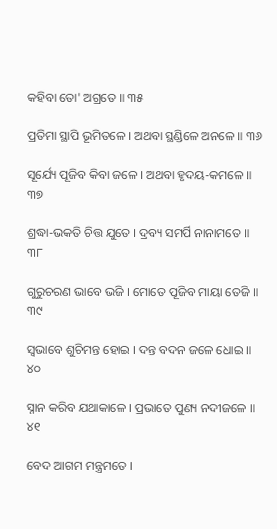କହିବା ତୋ' ଅଗ୍ରତେ ॥ ୩୫

ପ୍ରତିମା ସ୍ଥାପି ଭୂମିତଳେ । ଅଥବା ସ୍ଥଣ୍ଡିଳେ ଅନଳେ ॥ ୩୬

ସୂର୍ଯ୍ୟେ ପୂଜିବ କିବା ଜଳେ । ଅଥବା ହୃଦୟ-କମଳେ ॥ ୩୭

ଶ୍ରଦ୍ଧା-ଭକତି ଚିତ୍ତ ଯୁତେ । ଦ୍ରବ୍ୟ ସମର୍ପି ନାନାମତେ ॥ ୩୮

ଗୁରୁଚରଣ ଭାବେ ଭଜି । ମୋତେ ପୂଜିବ ମାୟା ତେଜି ॥ ୩୯

ସ୍ୱଭାବେ ଶୁଚିମନ୍ତ ହୋଇ । ଦନ୍ତ ବଦନ ଜଳେ ଧୋଇ ॥ ୪୦

ସ୍ନାନ କରିବ ଯଥାକାଳେ । ପ୍ରଭାତେ ପୁଣ୍ୟ ନଦୀଜଳେ ॥ ୪୧

ବେଦ ଆଗମ ମନ୍ତ୍ରମତେ ।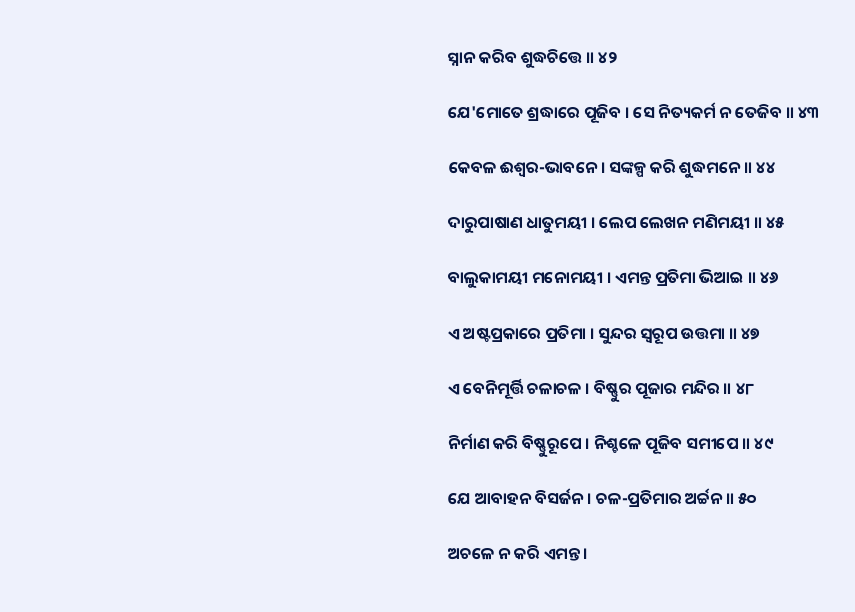ସ୍ନାନ କରିବ ଶୁଦ୍ଧଚିତ୍ତେ ॥ ୪୨

ଯେ'ମୋତେ ଶ୍ରଦ୍ଧାରେ ପୂଜିବ । ସେ ନିତ୍ୟକର୍ମ ନ ତେଜିବ ॥ ୪୩

କେବଳ ଈଶ୍ୱର-ଭାବନେ । ସଙ୍କଳ୍ପ କରି ଶୁଦ୍ଧମନେ ॥ ୪୪

ଦାରୁପାଷାଣ ଧାତୁମୟୀ । ଲେପ ଲେଖନ ମଣିମୟୀ ॥ ୪୫

ବାଲୁକାମୟୀ ମନୋମୟୀ । ଏମନ୍ତ ପ୍ରତିମା ଭିଆଇ ॥ ୪୬

ଏ ଅଷ୍ଟପ୍ରକାରେ ପ୍ରତିମା । ସୁନ୍ଦର ସ୍ୱରୂପ ଉତ୍ତମା ॥ ୪୭

ଏ ବେନିମୂର୍ତ୍ତି ଚଳାଚଳ । ବିଷ୍ଣୁର ପୂଜାର ମନ୍ଦିର ॥ ୪୮

ନିର୍ମାଣ କରି ବିଷ୍ଣୁରୂପେ । ନିଶ୍ଚଳେ ପୂଜିବ ସମୀପେ ॥ ୪୯

ଯେ ଆବାହନ ବିସର୍ଜନ । ଚଳ-ପ୍ରତିମାର ଅର୍ଚ୍ଚନ ॥ ୫୦

ଅଚଳେ ନ କରି ଏମନ୍ତ ।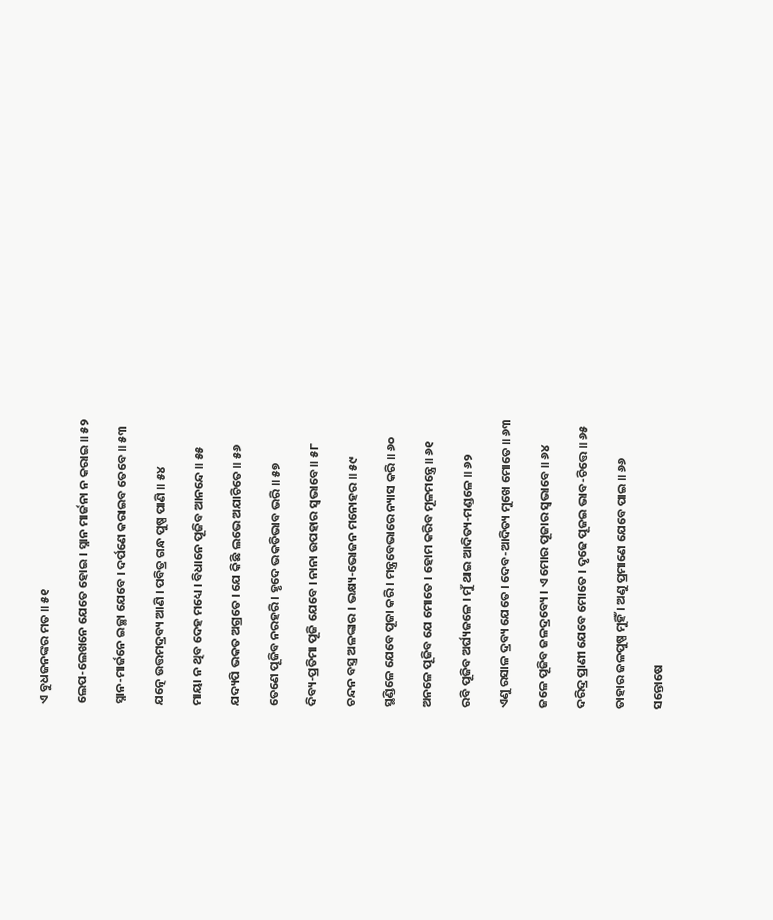ଏ ବୁଧଜନଙ୍କର ମତ ॥ ୫୧

ଲେପ-ଲେଖନେ ଯେତେ ହୋଇ । ସ୍ନାନ ମାର୍ଜନା ନ କରାଇ ॥ ୫୨

ସ୍ନାନ-ମାର୍ଜନେ ଇଚ୍ଛା ଯେବେ । ଦର୍ପଣେ କରାଇବ ତେବେ ॥ ୫୩

ଯତ୍ନେ ଉତ୍ତମଦ୍ରବ୍ୟ ଆଣି । ପବିତ୍ର ଗନ୍ଧ ପୁଷ୍ପ ପାଣି ॥ ୫୪

ମାୟା ନ ଥିବ ଦେହ ମଧ୍ୟେ । ବିଧାନେ ପୂଜିବ ଆନନ୍ଦେ ॥ ୫୫

ଯଦ୍ୟପି ଭକତ ଅଗ୍ରତେ । ଯେ କିଛି ଲଭେ ଅଯାଚିତେ ॥ ୫୬

ତେଣେ ପୂଜିବ ନରହରି । ହୃଦେ ଭକତିଭାବ ଭରି ॥ ୫୭

ଦିବ୍ୟ-ପ୍ରତିମା ପୂଜି ଯେବେ । ନାନା ଉପହାର ସ୍ୱଭାବେ ॥ ୫୮

ଚନ୍ଦନ ବସ୍ତ୍ର ଅଳଙ୍କାର । ଭକ୍ଷ୍ୟ-ଭୋଜନ ମନୋହର ॥ ୫୯

ସ୍ଥଣ୍ଡିଳେ ଯେବେ ପୂଜା କରି । ମନ୍ତ୍ରବେଭାରେ ନ୍ୟାସ କରି ॥ ୬୦

ଅନଳେ ପୂଜିବ ଯେ ମୋତେ । ହୋମ କରିବ ମୂଳମନ୍ତ୍ରେ ॥ ୬୧

ରବି ପୂଜିବ ଅର୍ଘ୍ୟଜଳେ । ମୁଁ ଥାଇ ଆଦିତ୍ୟ-ମଣ୍ଡଳେ ॥ ୬୨

ଏଣୁ ରସାଳ ଦ୍ରବ୍ୟ ଯେତେ । ଦେବ-ଆଦିତ୍ୟ ମୁଖେ ମୋତେ ॥ ୬୩

ଜଳେ ପୂଜିବ ଜଳଦ୍ରବ୍ୟେ । ଏ ମୋର ପୂଜାର ସ୍ୱଭାବେ ॥ ୬୪

ଦରିଦ୍ର ପ୍ରାଣୀ ଯେବେ ମୋତେ । ଦୃଢେ ପୂଜଇ ଭାବ-ଚିତ୍ତେ ॥ ୬୫

ତାହାର ଜଳପୁଷ୍ପ ମୁହିଁ । ଅଣୁ ପ୍ରମାଣେ ଯେବେ ପାଇ ॥ ୬୬

ସନ୍ତୋଷେ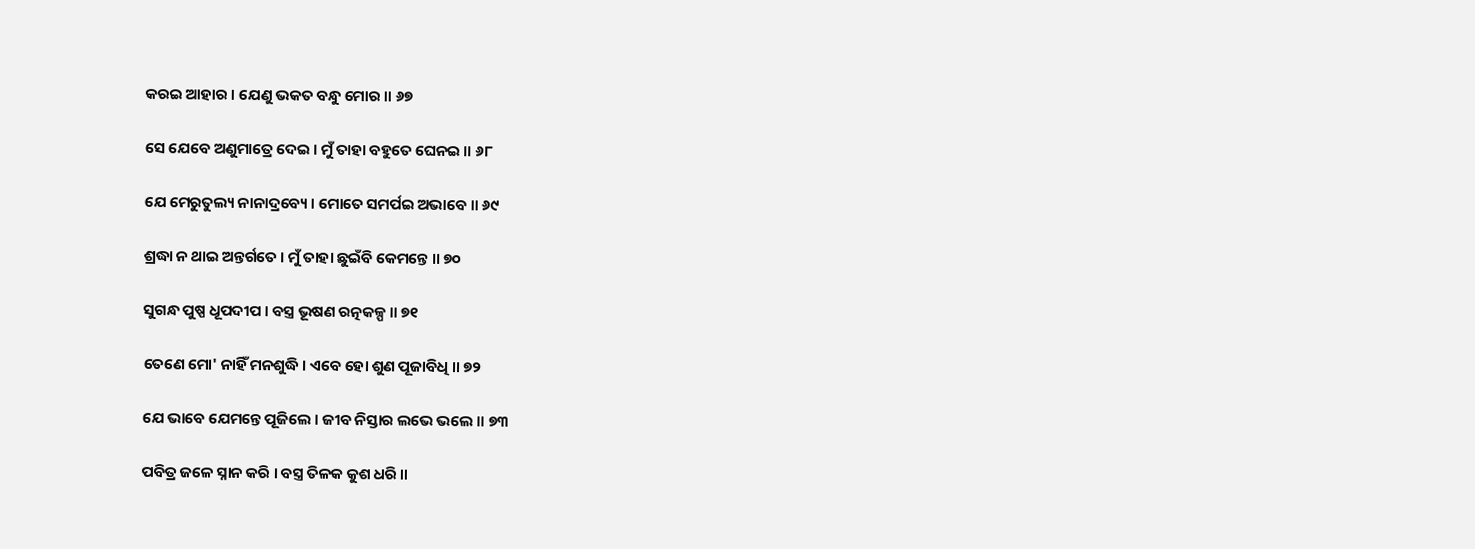କରଇ ଆହାର । ଯେଣୁ ଭକତ ବନ୍ଧୁ ମୋର ॥ ୬୭

ସେ ଯେବେ ଅଣୁମାତ୍ରେ ଦେଇ । ମୁଁ ତାହା ବହୁତେ ଘେନଇ ॥ ୬୮

ଯେ ମେରୁତୁଲ୍ୟ ନାନାଦ୍ରବ୍ୟେ । ମୋତେ ସମର୍ପଇ ଅଭାବେ ॥ ୬୯

ଶ୍ରଦ୍ଧା ନ ଥାଇ ଅନ୍ତର୍ଗତେ । ମୁଁ ତାହା ଛୁଇଁବି କେମନ୍ତେ ॥ ୭୦

ସୁଗନ୍ଧ ପୁଷ୍ପ ଧୂପଦୀପ । ବସ୍ତ୍ର ଭୂଷଣ ରତ୍ନକଳ୍ପ ॥ ୭୧

ତେଣେ ମୋ' ନାହିଁ ମନଶୁଦ୍ଧି । ଏବେ ହୋ ଶୁଣ ପୂଜାବିଧି ॥ ୭୨

ଯେ ଭାବେ ଯେମନ୍ତେ ପୂଜିଲେ । ଜୀବ ନିସ୍ତାର ଲଭେ ଭଲେ ॥ ୭୩

ପବିତ୍ର ଜଳେ ସ୍ନାନ କରି । ବସ୍ତ୍ର ତିଳକ କୁଶ ଧରି ॥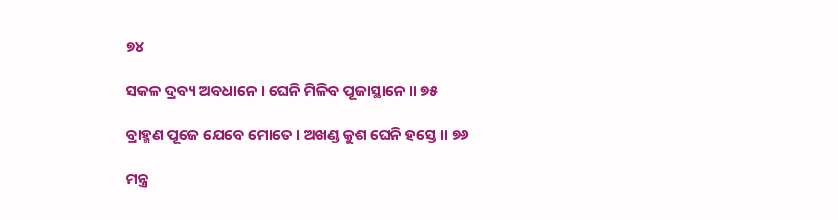୭୪

ସକଳ ଦ୍ରବ୍ୟ ଅବଧାନେ । ଘେନି ମିଳିବ ପୂଜାସ୍ଥାନେ ॥ ୭୫

ବ୍ରାହ୍ମଣ ପୂଜେ ଯେବେ ମୋତେ । ଅଖଣ୍ଡ କୁଶ ଘେନି ହସ୍ତେ ॥ ୭୬

ମନ୍ତ୍ର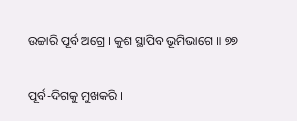ଉଚ୍ଚାରି ପୂର୍ବ ଅଗ୍ରେ । କୁଶ ସ୍ଥାପିବ ଭୂମିଭାଗେ ॥ ୭୭

ପୂର୍ବ-ଦିଗକୁ ମୁଖକରି ।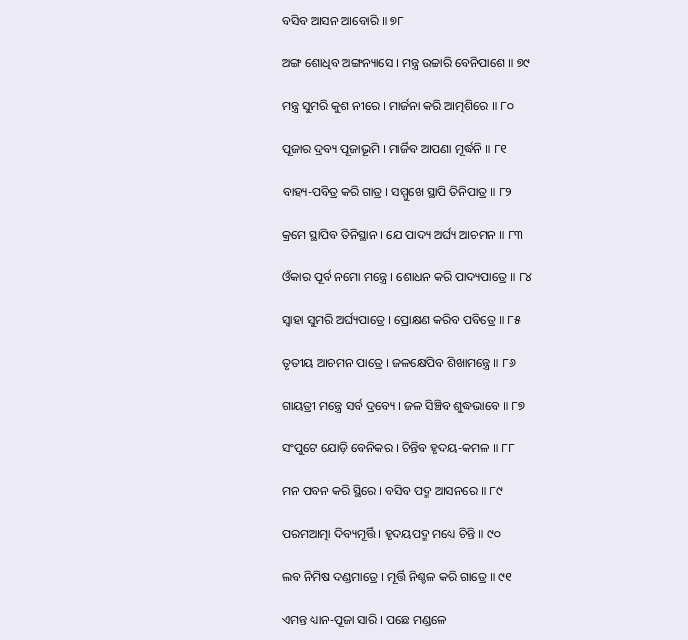ବସିବ ଆସନ ଆବୋରି ॥ ୭୮

ଅଙ୍ଗ ଶୋଧିବ ଅଙ୍ଗନ୍ୟାସେ । ମନ୍ତ୍ର ଉଚ୍ଚାରି ବେନିପାଶେ ॥ ୭୯

ମନ୍ତ୍ର ସୁମରି କୁଶ ନୀରେ । ମାର୍ଜନା କରି ଆତ୍ମଶିରେ ॥ ୮୦

ପୂଜାର ଦ୍ରବ୍ୟ ପୂଜାଭୂମି । ମାର୍ଜିବ ଆପଣା ମୂର୍ଦ୍ଧନି ॥ ୮୧

ବାହ୍ୟ-ପବିତ୍ର କରି ଗାତ୍ର । ସମ୍ମୁଖେ ସ୍ଥାପି ତିନିପାତ୍ର ॥ ୮୨

କ୍ରମେ ସ୍ଥାପିବ ତିନିସ୍ଥାନ । ଯେ ପାଦ୍ୟ ଅର୍ଘ୍ୟ ଆଚମନ ॥ ୮୩

ଓଁକାର ପୂର୍ବ ନମୋ ମନ୍ତ୍ରେ । ଶୋଧନ କରି ପାଦ୍ୟପାତ୍ରେ ॥ ୮୪

ସ୍ୱାହା ସୁମରି ଅର୍ଘ୍ୟପାତ୍ରେ । ପ୍ରୋକ୍ଷଣ କରିବ ପବିତ୍ରେ ॥ ୮୫

ତୃତୀୟ ଆଚମନ ପାତ୍ରେ । ଜଳକ୍ଷେପିବ ଶିଖାମନ୍ତ୍ରେ ॥ ୮୬

ଗାୟତ୍ରୀ ମନ୍ତ୍ରେ ସର୍ବ ଦ୍ରବ୍ୟେ । ଜଳ ସିଞ୍ଚିବ ଶୁଦ୍ଧଭାବେ ॥ ୮୭

ସଂପୁଟେ ଯୋଡ଼ି ବେନିକର । ଚିନ୍ତିବ ହୃଦୟ-କମଳ ॥ ୮୮

ମନ ପବନ କରି ସ୍ଥିରେ । ବସିବ ପଦ୍ମ ଆସନରେ ॥ ୮୯

ପରମଆତ୍ମା ଦିବ୍ୟମୂର୍ତ୍ତି । ହୃଦୟପଦ୍ମ ମଧ୍ୟେ ଚିନ୍ତି ॥ ୯୦

ଲବ ନିମିଷ ଦଣ୍ଡମାତ୍ରେ । ମୂର୍ତ୍ତି ନିଶ୍ଚଳ କରି ଗାତ୍ରେ ॥ ୯୧

ଏମନ୍ତ ଧ୍ୟାନ-ପୂଜା ସାରି । ପଛେ ମଣ୍ଡଳେ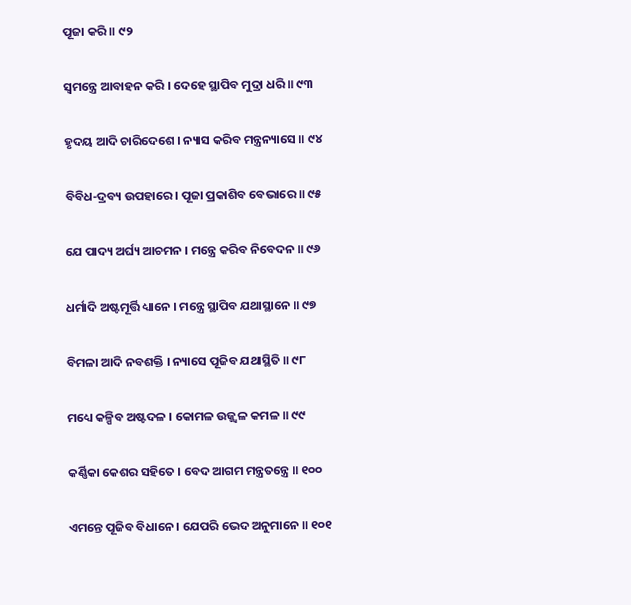ପୂଜା କରି ॥ ୯୨

ସ୍ୱମନ୍ତ୍ରେ ଆବାହନ କରି । ଦେହେ ସ୍ଥାପିବ ମୁଦ୍ରା ଧରି ॥ ୯୩

ହୃଦୟ ଆଦି ଚାରିଦେଶେ । ନ୍ୟାସ କରିବ ମନ୍ତ୍ରନ୍ୟାସେ ॥ ୯୪

ବିବିଧ-ଦ୍ରବ୍ୟ ଉପହାରେ । ପୂଜା ପ୍ରକାଶିବ ବେଭାରେ ॥ ୯୫

ଯେ ପାଦ୍ୟ ଅର୍ଘ୍ୟ ଆଚମନ । ମନ୍ତ୍ରେ କରିବ ନିବେଦନ ॥ ୯୬

ଧର୍ମାଦି ଅଷ୍ଟମୂର୍ତ୍ତି ଧ୍ୟାନେ । ମନ୍ତ୍ରେ ସ୍ଥାପିବ ଯଥାସ୍ଥାନେ ॥ ୯୭

ବିମଳା ଆଦି ନବଶକ୍ତି । ନ୍ୟାସେ ପୂଜିବ ଯଥାସ୍ଥିତି ॥ ୯୮

ମଧ୍ୟେ କଳ୍ପିବ ଅଷ୍ଟଦଳ । କୋମଳ ଉଜ୍ଜ୍ୱଳ କମଳ ॥ ୯୯

କର୍ଣ୍ଣିକା କେଶର ସହିତେ । ବେଦ ଆଗମ ମନ୍ତ୍ରତନ୍ତ୍ରେ ॥ ୧୦୦

ଏମନ୍ତେ ପୂଜିବ ବିଧାନେ । ଯେପରି ଭେଦ ଅନୁମାନେ ॥ ୧୦୧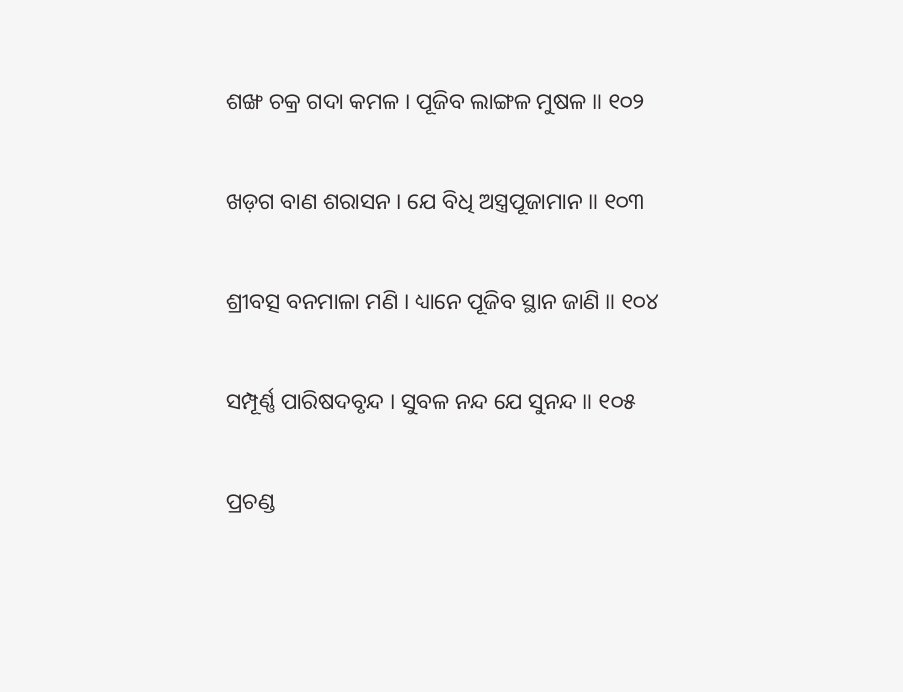ଶଙ୍ଖ ଚକ୍ର ଗଦା କମଳ । ପୂଜିବ ଲାଙ୍ଗଳ ମୁଷଳ ॥ ୧୦୨

ଖଡ଼ଗ ବାଣ ଶରାସନ । ଯେ ବିଧି ଅସ୍ତ୍ରପୂଜାମାନ ॥ ୧୦୩

ଶ୍ରୀବତ୍ସ ବନମାଳା ମଣି । ଧ୍ୟାନେ ପୂଜିବ ସ୍ଥାନ ଜାଣି ॥ ୧୦୪

ସମ୍ପୂର୍ଣ୍ଣ ପାରିଷଦବୃନ୍ଦ । ସୁବଳ ନନ୍ଦ ଯେ ସୁନନ୍ଦ ॥ ୧୦୫

ପ୍ରଚଣ୍ଡ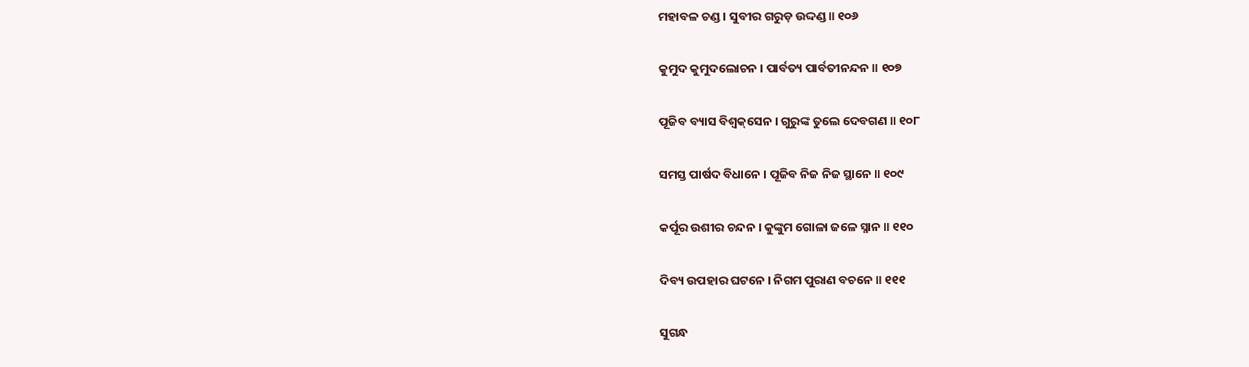ମହାବଳ ଚଣ୍ଡ । ସୁବୀର ଗରୁଡ଼ ଉଦ୍ଦଣ୍ଡ ॥ ୧୦୬

କୁମୁଦ କୁମୁଦଲୋଚନ । ପାର୍ବତ୍ୟ ପାର୍ବତୀନନ୍ଦନ ॥ ୧୦୭

ପୂଜିବ ବ୍ୟାସ ବିଶ୍ୱକ୍‌ସେନ । ଗୁରୁଙ୍କ ତୁଲେ ଦେବଗଣ ॥ ୧୦୮

ସମସ୍ତ ପାର୍ଷଦ ବିଧାନେ । ପୂଜିବ ନିଜ ନିଜ ସ୍ଥାନେ ॥ ୧୦୯

କର୍ପୂର ଉଶୀର ଚନ୍ଦନ । କୁଙ୍କୁମ ଗୋଳା ଜଳେ ସ୍ନାନ ॥ ୧୧୦

ଦିବ୍ୟ ଉପହାର ଘଟନେ । ନିଗମ ପୁରାଣ ବଚନେ ॥ ୧୧୧

ସୁଗନ୍ଧ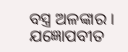ବସ୍ତ୍ର ଅଳଙ୍କାର । ଯଜ୍ଞୋପବୀତ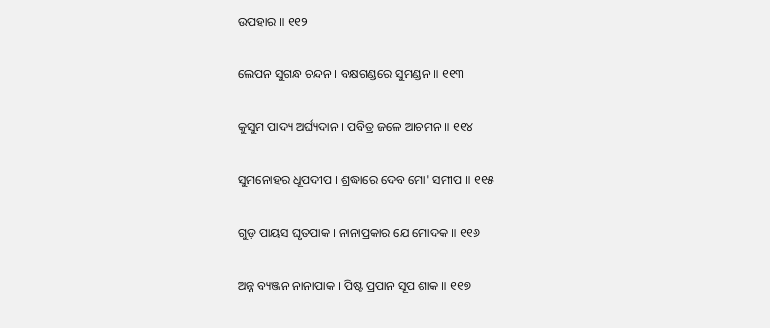ଉପହାର ॥ ୧୧୨

ଲେପନ ସୁଗନ୍ଧ ଚନ୍ଦନ । ବକ୍ଷଗଣ୍ଡରେ ସୁମଣ୍ଡନ ॥ ୧୧୩

କୁସୁମ ପାଦ୍ୟ ଅର୍ଘ୍ୟଦାନ । ପବିତ୍ର ଜଳେ ଆଚମନ ॥ ୧୧୪

ସୁମନୋହର ଧୂପଦୀପ । ଶ୍ରଦ୍ଧାରେ ଦେବ ମୋ' ସମୀପ ॥ ୧୧୫

ଗୁଡ଼ ପାୟସ ଘୃତପାକ । ନାନାପ୍ରକାର ଯେ ମୋଦକ ॥ ୧୧୬

ଅନ୍ନ ବ୍ୟଞ୍ଜନ ନାନାପାକ । ପିଷ୍ଟ ପ୍ରପାନ ସୂପ ଶାକ ॥ ୧୧୭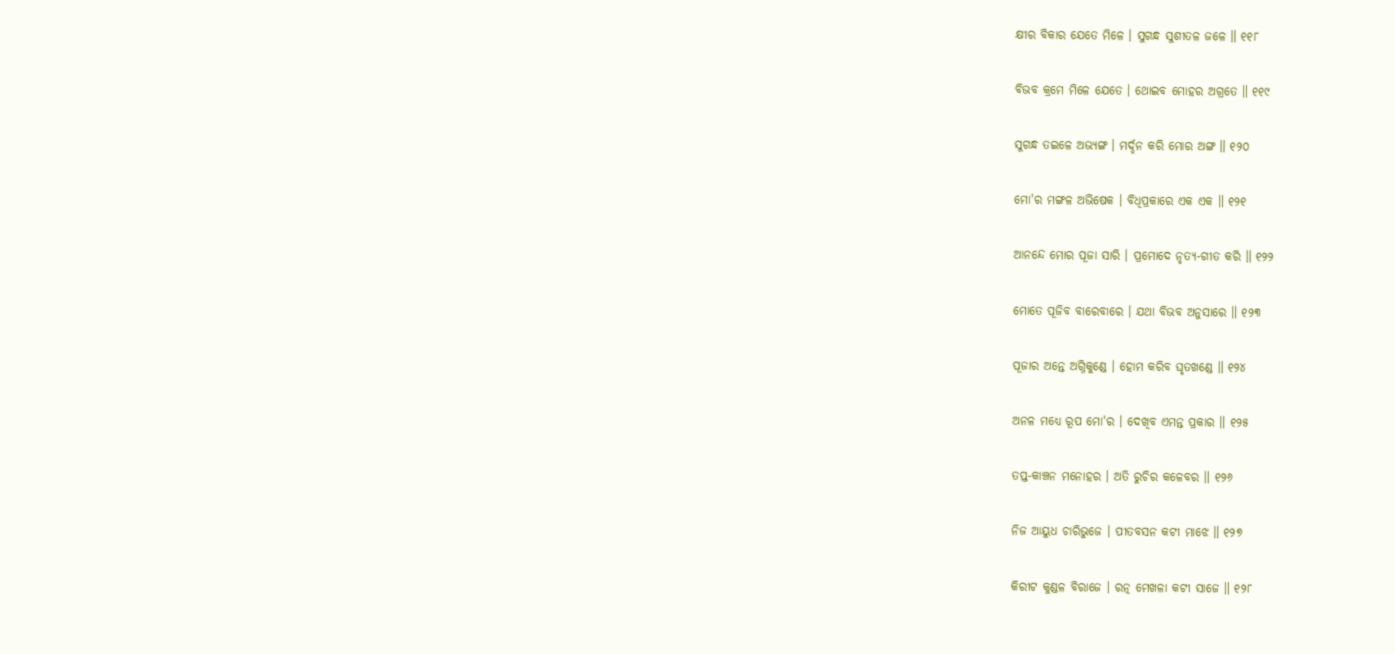କ୍ଷୀର ବିକାର ଯେତେ ମିଳେ । ସୁଗନ୍ଧ ସୁଶୀତଳ ଜଳେ ॥ ୧୧୮

ବିଭବ କ୍ରମେ ମିଳେ ଯେତେ । ଥୋଇବ ମୋହର ଅଗ୍ରତେ ॥ ୧୧୯

ସୁଗନ୍ଧ ତଇଳେ ଅଭ୍ୟଙ୍ଗ । ମର୍ଦ୍ଦନ କରି ମୋର ଅଙ୍ଗ ॥ ୧୨୦

ମୋ'ର ମଙ୍ଗଳ ଅଭିଷେକ । ବିଧିପ୍ରକାରେ ଏକ ଏକ ॥ ୧୨୧

ଆନନ୍ଦେ ମୋର ପୂଜା ସାରି । ପ୍ରମୋଦେ ନୃତ୍ୟ-ଗୀତ କରି ॥ ୧୨୨

ମୋତେ ପୂଜିବ ବାରେବାରେ । ଯଥା ବିଭବ ଅନୁସାରେ ॥ ୧୨୩

ପୂଜାର ଅନ୍ତେ ଅଗ୍ନିକୁଣ୍ଡେ । ହୋମ କରିବ ଘୃତଖଣ୍ଡେ ॥ ୧୨୪

ଅନଳ ମଧ୍ୟେ ରୂପ ମୋ'ର । ଦେଖିବ ଏମନ୍ତ ପ୍ରକାର ॥ ୧୨୫

ତପ୍ତ-କାଞ୍ଚନ ମନୋହର । ଅତି ରୁଚିର କଳେବର ॥ ୧୨୬

ନିଜ ଆୟୁଧ ଚାରିଭୁଜେ । ପୀତବସନ କଟୀ ମାଝେ ॥ ୧୨୭

କିରୀଟ କୁଣ୍ଡଳ ବିରାଜେ । ରତ୍ନ ମେଖଳା କଟୀ ସାଜେ ॥ ୧୨୮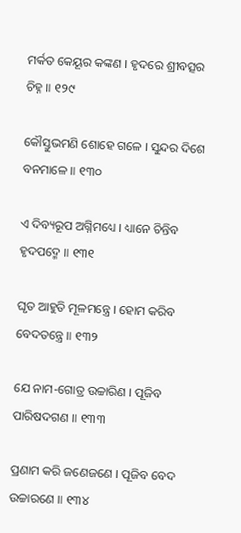ମର୍କତ କେୟୂର କଙ୍କଣ । ହୃଦରେ ଶ୍ରୀବତ୍ସର ଚିହ୍ନ ॥ ୧୨୯

କୌସ୍ତୁଭମଣି ଶୋହେ ଗଳେ । ସୁନ୍ଦର ଦିଶେ ବନମାଳେ ॥ ୧୩୦

ଏ ଦିବ୍ୟରୂପ ଅଗ୍ନିମଧ୍ୟେ । ଧ୍ୟାନେ ଚିନ୍ତିବ ହୃଦପଦ୍ମେ ॥ ୧୩୧

ଘୃତ ଆହୁତି ମୂଳମନ୍ତ୍ରେ । ହୋମ କରିବ ବେଦତନ୍ତ୍ରେ ॥ ୧୩୨

ଯେ ନାମ-ଗୋତ୍ର ଉଚ୍ଚାରିଣ । ପୂଜିବ ପାରିଷଦଗଣ ॥ ୧୩୩

ପ୍ରଣାମ କରି ଜଣେଜଣେ । ପୂଜିବ ବେଦ ଉଚ୍ଚାରଣେ ॥ ୧୩୪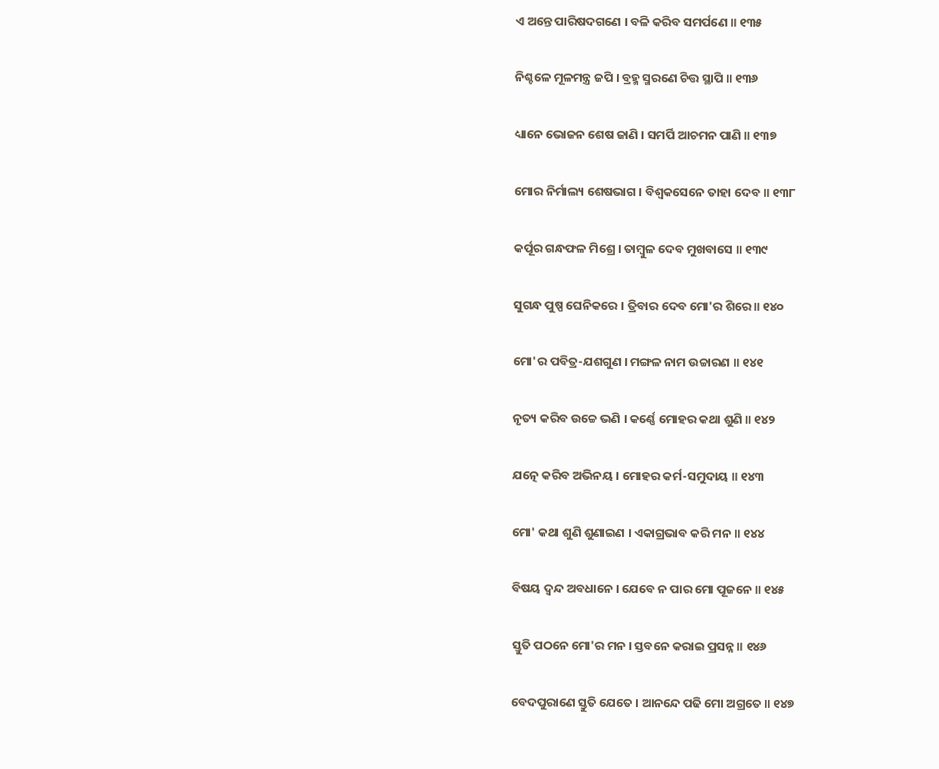ଏ ଅନ୍ତେ ପାରିଷଦଗଣେ । ବଳି କରିବ ସମର୍ପଣେ ॥ ୧୩୫

ନିଶ୍ଚଳେ ମୂଳମନ୍ତ୍ର ଜପି । ବ୍ରହ୍ମ ସ୍ମରଣେ ଚିତ୍ତ ସ୍ଥାପି ॥ ୧୩୬

ଧ୍ୟାନେ ଭୋଜନ ଶେଷ ଜାଣି । ସମର୍ପି ଆଚମନ ପାଣି ॥ ୧୩୭

ମୋର ନିର୍ମାଲ୍ୟ ଶେଷଭାଗ । ବିଶ୍ୱକସେନେ ତାହା ଦେବ ॥ ୧୩୮

କର୍ପୂର ଗନ୍ଧଫଳ ମିଶ୍ରେ । ତାମ୍ବୁଳ ଦେବ ମୁଖବାସେ ॥ ୧୩୯

ସୁଗନ୍ଧ ପୁଷ୍ପ ଘେନିକରେ । ତ୍ରିବାର ଦେବ ମୋ'ର ଶିରେ ॥ ୧୪୦

ମୋ'ର ପବିତ୍ର-ଯଶଗୁଣ । ମଙ୍ଗଳ ନାମ ଉଚ୍ଚାରଣ ॥ ୧୪୧

ନୃତ୍ୟ କରିବ ଉଚ୍ଚେ ଭଣି । କର୍ଣ୍ଣେ ମୋହର କଥା ଶୁଣି ॥ ୧୪୨

ଯତ୍ନେ କରିବ ଅଭିନୟ । ମୋହର କର୍ମ-ସମୁଦାୟ ॥ ୧୪୩

ମୋ' କଥା ଶୁଣି ଶୁଣାଇଣ । ଏକାଗ୍ରଭାବ କରି ମନ ॥ ୧୪୪

ବିଷୟ ଦ୍ୱନ୍ଦ ଅବଧାନେ । ଯେବେ ନ ପାର ମୋ ପୂଜନେ ॥ ୧୪୫

ସ୍ତୁତି ପଠନେ ମୋ'ର ମନ । ସ୍ତବନେ କରାଇ ପ୍ରସନ୍ନ ॥ ୧୪୬

ବେଦପୁରାଣେ ସ୍ତୁତି ଯେତେ । ଆନନ୍ଦେ ପଢି ମୋ ଅଗ୍ରତେ ॥ ୧୪୭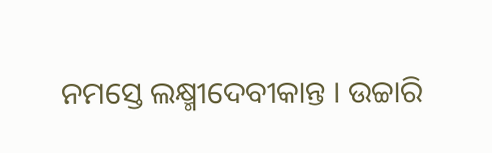ନମସ୍ତେ ଲକ୍ଷ୍ମୀଦେବୀକାନ୍ତ । ଉଚ୍ଚାରି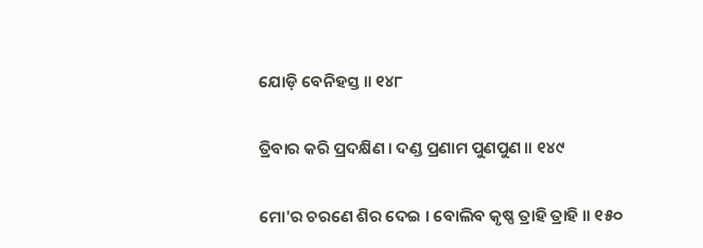ଯୋଡ଼ି ବେନିହସ୍ତ ॥ ୧୪୮

ତ୍ରିବାର କରି ପ୍ରଦକ୍ଷିଣ । ଦଣ୍ଡ ପ୍ରଣାମ ପୁଣପୁଣ ॥ ୧୪୯

ମୋ'ର ଚରଣେ ଶିର ଦେଇ । ବୋଲିବ କୃଷ୍ଣ ତ୍ରାହି ତ୍ରାହି ॥ ୧୫୦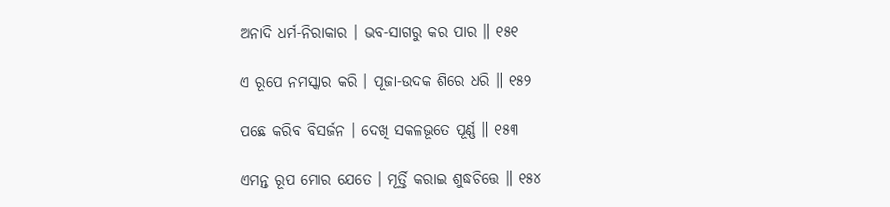ଅନାଦି ଧର୍ମ-ନିରାକାର । ଭବ-ସାଗରୁ କର ପାର ॥ ୧୫୧

ଏ ରୂପେ ନମସ୍କାର କରି । ପୂଜା-ଉଦକ ଶିରେ ଧରି ॥ ୧୫୨

ପଛେ କରିବ ବିସର୍ଜନ । ଦେଖି ସକଳଭୂତେ ପୂର୍ଣ୍ଣ ॥ ୧୫୩

ଏମନ୍ତ ରୂପ ମୋର ଯେତେ । ମୂର୍ତ୍ତି କରାଇ ଶୁଦ୍ଧଚିତ୍ତେ ॥ ୧୫୪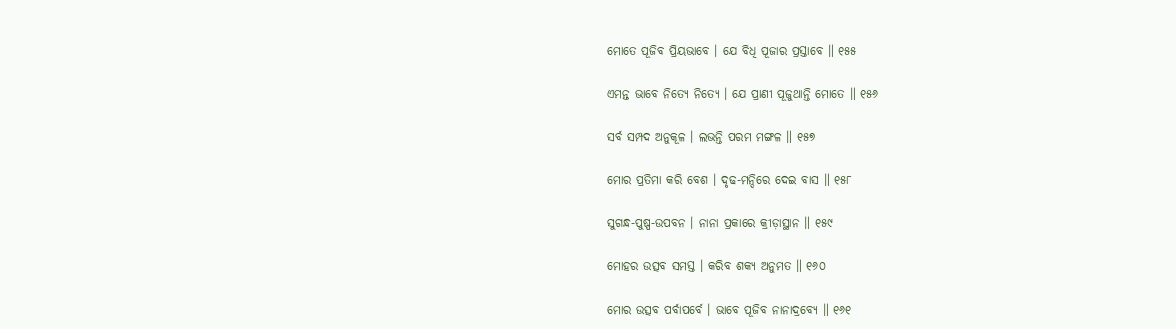ମୋତେ ପୂଜିବ ପ୍ରିୟଭାବେ । ଯେ ବିଧି ପୂଜାର ପ୍ରସ୍ତାବେ ॥ ୧୫୫

ଏମନ୍ତ ଭାବେ ନିତ୍ୟେ ନିତ୍ୟେ । ଯେ ପ୍ରାଣୀ ପୂଜୁଥାନ୍ତି ମୋତେ ॥ ୧୫୬

ସର୍ବ ସମ୍ପଦ ଅନୁକୂଳ । ଲଭନ୍ତି ପରମ ମଙ୍ଗଳ ॥ ୧୫୭

ମୋର ପ୍ରତିମା କରି ବେଶ । ଦୃଢ-ମନ୍ଦିରେ ଦେଇ ବାସ ॥ ୧୫୮

ସୁଗନ୍ଧ-ପୁଷ୍ପ-ଉପବନ । ନାନା ପ୍ରକାରେ କ୍ରୀଡ଼ାସ୍ଥାନ ॥ ୧୫୯

ମୋହର ଉତ୍ସବ ସମସ୍ତ । କରିବ ଶକ୍ୟ ଅନୁମତ ॥ ୧୬୦

ମୋର ଉତ୍ସବ ପର୍ବାପର୍ବେ । ଭାବେ ପୂଜିବ ନାନାଦ୍ରବ୍ୟେ ॥ ୧୬୧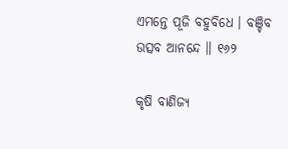ଏମନ୍ତେ ପୂଜି ବହୁବିଧେ । ବଞ୍ଚିବ ଉତ୍ସବ ଆନନ୍ଦେ ॥ ୧୬୨

କୃଷି ବାଣିଜ୍ୟ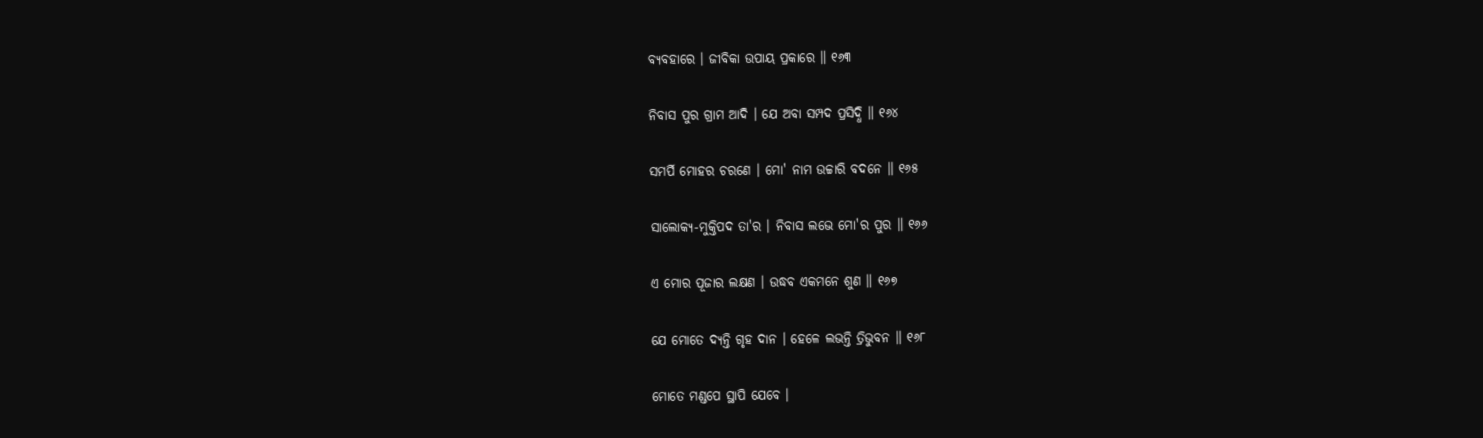ବ୍ୟବହାରେ । ଜୀବିକା ଉପାୟ ପ୍ରକାରେ ॥ ୧୬୩

ନିବାସ ପୁର ଗ୍ରାମ ଆଦି । ଯେ ଅବା ସମ୍ପଦ ପ୍ରସିଦ୍ଧି ॥ ୧୬୪

ସମର୍ପି ମୋହର ଚରଣେ । ମୋ' ନାମ ଉଚ୍ଚାରି ବଦନେ ॥ ୧୬୫

ସାଲୋକ୍ୟ-ମୁକ୍ତିପଦ ତା'ର । ନିବାସ ଲଭେ ମୋ'ର ପୁର ॥ ୧୬୬

ଏ ମୋର ପୂଜାର ଲକ୍ଷଣ । ଉଦ୍ଧବ ଏକମନେ ଶୁଣ ॥ ୧୬୭

ଯେ ମୋତେ ଦ୍ୟନ୍ତି ଗୃହ ଦାନ । ହେଳେ ଲଭନ୍ତି ତ୍ରିଭୁବନ ॥ ୧୬୮

ମୋତେ ମଣ୍ଡପେ ସ୍ଥାପି ଯେବେ ।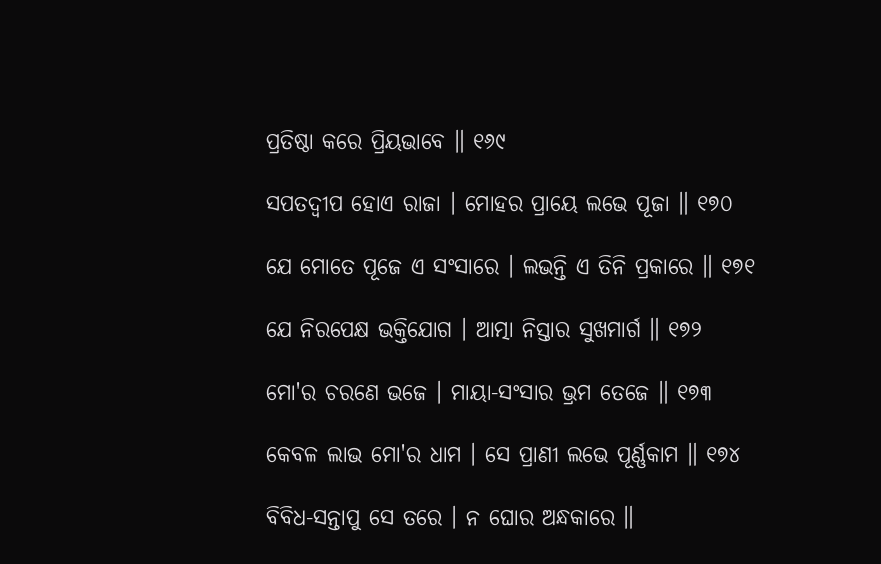ପ୍ରତିଷ୍ଠା କରେ ପ୍ରିୟଭାବେ ॥ ୧୬୯

ସପତଦ୍ୱୀପ ହୋଏ ରାଜା । ମୋହର ପ୍ରାୟେ ଲଭେ ପୂଜା ॥ ୧୭୦

ଯେ ମୋତେ ପୂଜେ ଏ ସଂସାରେ । ଲଭନ୍ତି ଏ ତିନି ପ୍ରକାରେ ॥ ୧୭୧

ଯେ ନିରପେକ୍ଷ ଭକ୍ତିଯୋଗ । ଆତ୍ମା ନିସ୍ତାର ସୁଖମାର୍ଗ ॥ ୧୭୨

ମୋ'ର ଚରଣେ ଭଜେ । ମାୟା-ସଂସାର ଭ୍ରମ ତେଜେ ॥ ୧୭୩

କେବଳ ଲାଭ ମୋ'ର ଧାମ । ସେ ପ୍ରାଣୀ ଲଭେ ପୂର୍ଣ୍ଣକାମ ॥ ୧୭୪

ବିବିଧ-ସନ୍ତାପୁ ସେ ତରେ । ନ ଘୋର ଅନ୍ଧକାରେ ॥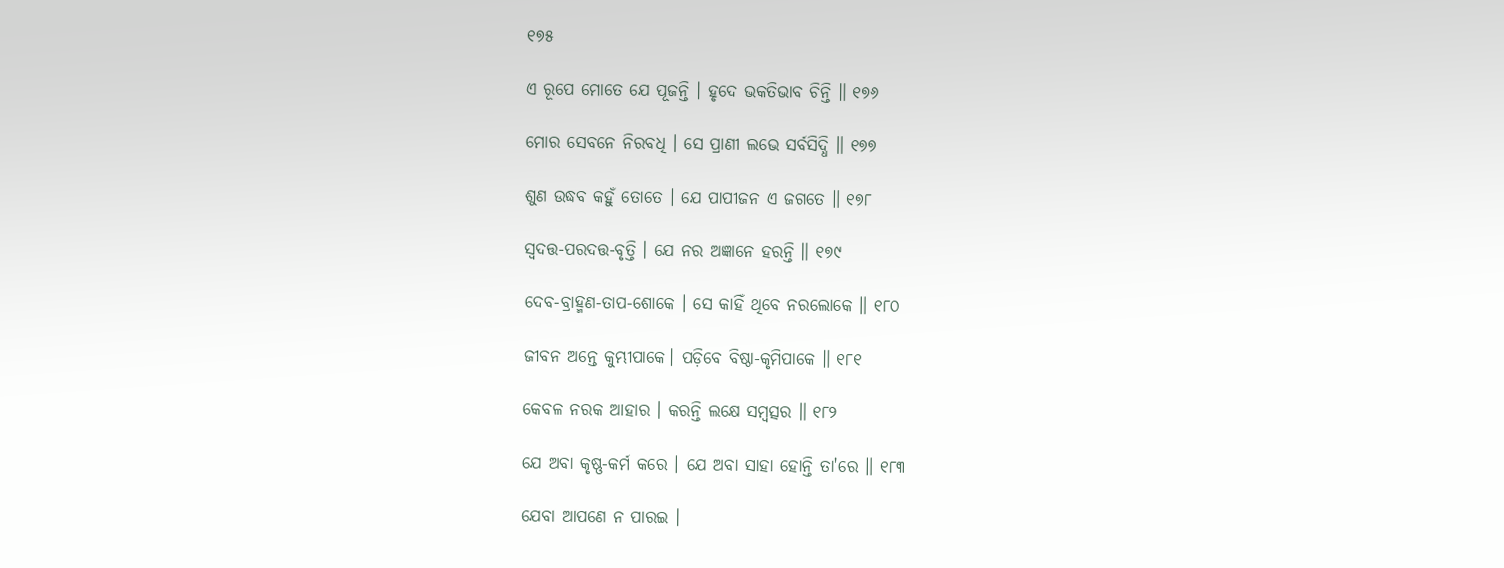୧୭୫

ଏ ରୂପେ ମୋତେ ଯେ ପୂଜନ୍ତି । ହୃଦେ ଭକତିଭାବ ଚିନ୍ତି ॥ ୧୭୬

ମୋର ସେବନେ ନିରବଧି । ସେ ପ୍ରାଣୀ ଲଭେ ସର୍ବସିଦ୍ଧି ॥ ୧୭୭

ଶୁଣ ଉଦ୍ଧବ କହୁଁ ତୋତେ । ଯେ ପାପୀଜନ ଏ ଜଗତେ ॥ ୧୭୮

ସ୍ୱଦତ୍ତ-ପରଦତ୍ତ-ବୃତ୍ତି । ଯେ ନର ଅଜ୍ଞାନେ ହରନ୍ତି ॥ ୧୭୯

ଦେବ-ବ୍ରାହ୍ମଣ-ତାପ-ଶୋକେ । ସେ କାହିଁ ଥିବେ ନରଲୋକେ ॥ ୧୮୦

ଜୀବନ ଅନ୍ତେ କୁମ୍ଭୀପାକେ। ପଡ଼ିବେ ବିଷ୍ଠା-କୃମିପାକେ ॥ ୧୮୧

କେବଳ ନରକ ଆହାର । କରନ୍ତି ଲକ୍ଷେ ସମ୍ବତ୍ସର ॥ ୧୮୨

ଯେ ଅବା କୃଷ୍ଣ-କର୍ମ କରେ । ଯେ ଅବା ସାହା ହୋନ୍ତି ତା'ରେ ॥ ୧୮୩

ଯେବା ଆପଣେ ନ ପାରଇ ।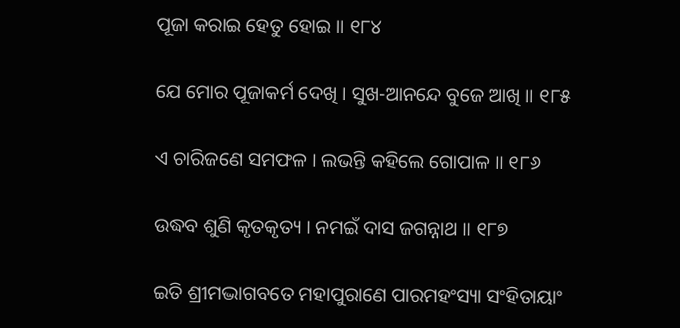ପୂଜା କରାଇ ହେତୁ ହୋଇ ॥ ୧୮୪

ଯେ ମୋର ପୂଜାକର୍ମ ଦେଖି । ସୁଖ-ଆନନ୍ଦେ ବୁଜେ ଆଖି ॥ ୧୮୫

ଏ ଚାରିଜଣେ ସମଫଳ । ଲଭନ୍ତି କହିଲେ ଗୋପାଳ ॥ ୧୮୬

ଉଦ୍ଧବ ଶୁଣି କୃତକୃତ୍ୟ । ନମଇଁ ଦାସ ଜଗନ୍ନାଥ ॥ ୧୮୭

ଇତି ଶ୍ରୀମଦ୍ଭାଗବତେ ମହାପୁରାଣେ ପାରମହଂସ୍ୟା ସଂହିତାୟାଂ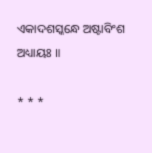ଏକାଦଶସ୍କନ୍ଧେ ଅଷ୍ଟାବିଂଶ ଅଧ୍ୟାୟଃ ॥

* * *